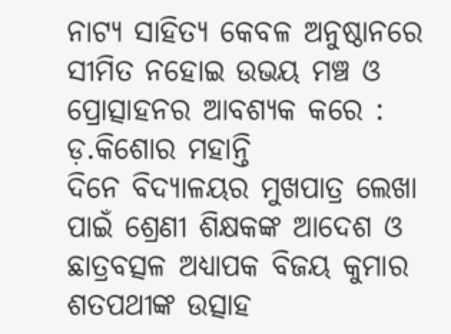ନାଟ୍ୟ ସାହିତ୍ୟ କେବଳ ଅନୁଷ୍ଠାନରେ ସୀମିତ ନହୋଇ ଉଭୟ ମଞ୍ଚ ଓ ପ୍ରୋତ୍ସାହନର ଆବଶ୍ୟକ କରେ : ଡ଼.କିଶୋର ମହାନ୍ତି
ଦିନେ ବିଦ୍ୟାଳୟର ମୁଖପାତ୍ର ଲେଖା ପାଇଁ ଶ୍ରେଣୀ ଶିକ୍ଷକଙ୍କ ଆଦେଶ ଓ ଛାତ୍ରବତ୍ସଳ ଅଧ୍ୟାପକ ବିଜୟ କୁମାର ଶତପଥୀଙ୍କ ଉତ୍ସାହ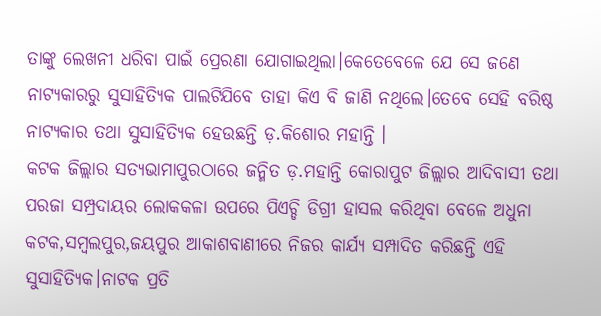ତାଙ୍କୁ ଲେଖନୀ ଧରିବା ପାଇଁ ପ୍ରେରଣା ଯୋଗାଇଥିଲା।କେତେବେଳେ ଯେ ସେ ଜଣେ ନାଟ୍ୟକାରରୁ ସୁସାହିତ୍ୟିକ ପାଲଟିଯିବେ ତାହା କିଏ ବି ଜାଣି ନଥିଲେ।ତେବେ ସେହି ବରିଷ୍ଠ ନାଟ୍ୟକାର ତଥା ସୁସାହିତ୍ୟିକ ହେଉଛନ୍ତି ଡ଼.କିଶୋର ମହାନ୍ତି ।
କଟକ ଜିଲ୍ଲାର ସତ୍ୟଭାମାପୁରଠାରେ ଜନ୍ମିତ ଡ଼.ମହାନ୍ତି କୋରାପୁଟ ଜିଲ୍ଲାର ଆଦିବାସୀ ତଥା ପରଜା ସମ୍ପ୍ରଦାୟର ଲୋକକଳା ଉପରେ ପିଏଚ୍ଡି ଡିଗ୍ରୀ ହାସଲ କରିଥିବା ବେଳେ ଅଧୁନା କଟକ,ସମ୍ବଲପୁର,ଜୟପୁର ଆକାଶବାଣୀରେ ନିଜର କାର୍ଯ୍ୟ ସମ୍ପାଦିତ କରିଛନ୍ତି ଏହି ସୁସାହିତ୍ୟିକ।ନାଟକ ପ୍ରତି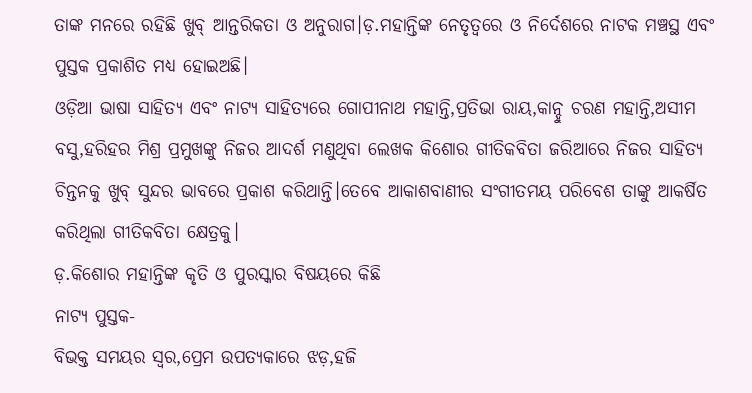ତାଙ୍କ ମନରେ ରହିଛି ଖୁବ୍ ଆନ୍ତରିକତା ଓ ଅନୁରାଗ।ଡ଼.ମହାନ୍ତିଙ୍କ ନେତୃତ୍ୱରେ ଓ ନିର୍ଦେଶରେ ନାଟକ ମଞ୍ଚସ୍ଥ ଏବଂ ପୁସ୍ତକ ପ୍ରକାଶିତ ମଧ୍ୟ ହୋଇଅଛି।
ଓଡ଼ିଆ ଭାଷା ସାହିତ୍ୟ ଏବଂ ନାଟ୍ୟ ସାହିତ୍ୟରେ ଗୋପୀନାଥ ମହାନ୍ତି,ପ୍ରତିଭା ରାୟ,କାନ୍ହୁ ଚରଣ ମହାନ୍ତି,ଅସୀମ ବସୁ,ହରିହର ମିଶ୍ର ପ୍ରମୁଖଙ୍କୁ ନିଜର ଆଦର୍ଶ ମଣୁଥିବା ଲେଖକ କିଶୋର ଗୀତିକବିତା ଜରିଆରେ ନିଜର ସାହିତ୍ୟ ଚିନ୍ତନକୁ ଖୁବ୍ ସୁନ୍ଦର ଭାବରେ ପ୍ରକାଶ କରିଥାନ୍ତି।ତେବେ ଆକାଶବାଣୀର ସଂଗୀତମୟ ପରିବେଶ ତାଙ୍କୁ ଆକର୍ଷିତ କରିଥିଲା ଗୀତିକବିତା କ୍ଷେତ୍ରକୁ।
ଡ଼.କିଶୋର ମହାନ୍ତିଙ୍କ କୃତି ଓ ପୁରସ୍କାର ବିଷୟରେ କିଛି
ନାଟ୍ୟ ପୁସ୍ତକ-
ବିଭକ୍ତ ସମୟର ସ୍ଵର,ପ୍ରେମ ଉପତ୍ୟକାରେ ଝଡ଼,ହଜି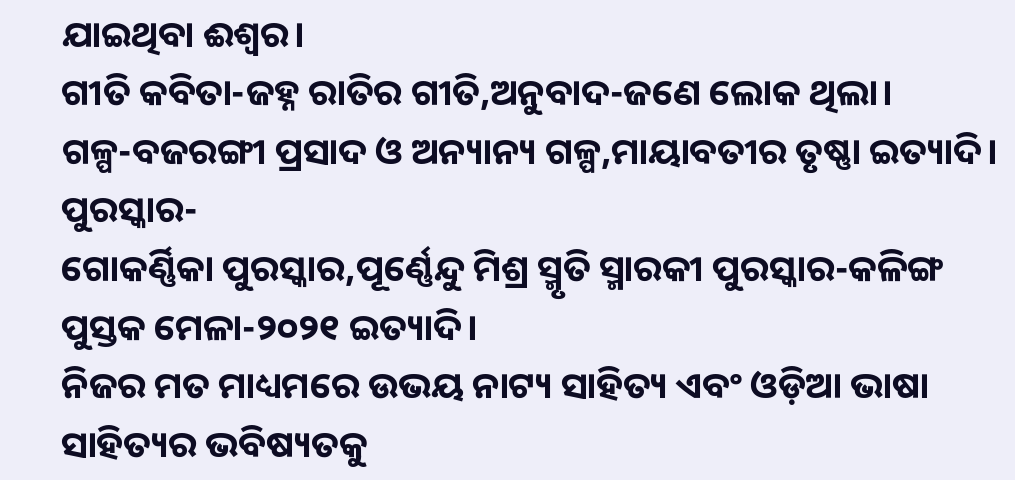ଯାଇଥିବା ଈଶ୍ୱର।
ଗୀତି କବିତା-ଜହ୍ନ ରାତିର ଗୀତି,ଅନୁବାଦ-ଜଣେ ଲୋକ ଥିଲା।
ଗଳ୍ପ-ବଜରଙ୍ଗୀ ପ୍ରସାଦ ଓ ଅନ୍ୟାନ୍ୟ ଗଳ୍ପ,ମାୟାବତୀର ତୃଷ୍ଣା ଇତ୍ୟାଦି।
ପୁରସ୍କାର-
ଗୋକର୍ଣ୍ଣିକା ପୁରସ୍କାର,ପୂର୍ଣ୍ଣେନ୍ଦୁ ମିଶ୍ର ସ୍ମୃତି ସ୍ମାରକୀ ପୁରସ୍କାର-କଳିଙ୍ଗ ପୁସ୍ତକ ମେଳା-୨୦୨୧ ଇତ୍ୟାଦି।
ନିଜର ମତ ମାଧ୍ୟମରେ ଉଭୟ ନାଟ୍ୟ ସାହିତ୍ୟ ଏବଂ ଓଡ଼ିଆ ଭାଷା ସାହିତ୍ୟର ଭବିଷ୍ୟତକୁ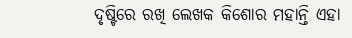ଦୃଷ୍ଟିରେ ରଖି ଲେଖକ କିଶୋର ମହାନ୍ତି ଏହା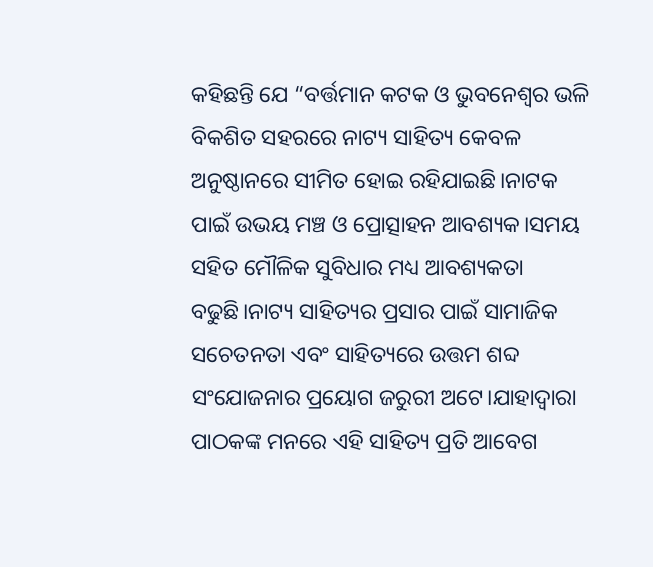କହିଛନ୍ତି ଯେ “ବର୍ତ୍ତମାନ କଟକ ଓ ଭୁବନେଶ୍ୱର ଭଳି ବିକଶିତ ସହରରେ ନାଟ୍ୟ ସାହିତ୍ୟ କେବଳ ଅନୁଷ୍ଠାନରେ ସୀମିତ ହୋଇ ରହିଯାଇଛି।ନାଟକ ପାଇଁ ଉଭୟ ମଞ୍ଚ ଓ ପ୍ରୋତ୍ସାହନ ଆବଶ୍ୟକ।ସମୟ ସହିତ ମୌଳିକ ସୁବିଧାର ମଧ୍ୟ ଆବଶ୍ୟକତା ବଢୁଛି।ନାଟ୍ୟ ସାହିତ୍ୟର ପ୍ରସାର ପାଇଁ ସାମାଜିକ ସଚେତନତା ଏବଂ ସାହିତ୍ୟରେ ଉତ୍ତମ ଶବ୍ଦ ସଂଯୋଜନାର ପ୍ରୟୋଗ ଜରୁରୀ ଅଟେ।ଯାହାଦ୍ୱାରା ପାଠକଙ୍କ ମନରେ ଏହି ସାହିତ୍ୟ ପ୍ରତି ଆବେଗ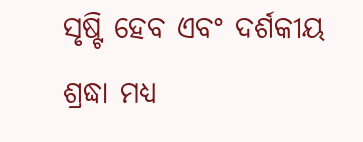ସୃଷ୍ଟି ହେବ ଏବଂ ଦର୍ଶକୀୟ ଶ୍ରଦ୍ଧା ମଧ୍ୟ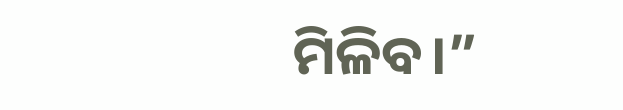ମିଳିବ।”